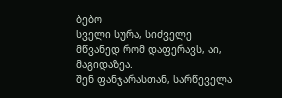ბებო
სველი სურა, სიძველე მწვანედ რომ დაფერავს, აი, მაგიდაზეა.
შენ ფანჯარასთან, სარწეველა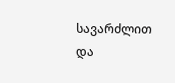სავარძლით და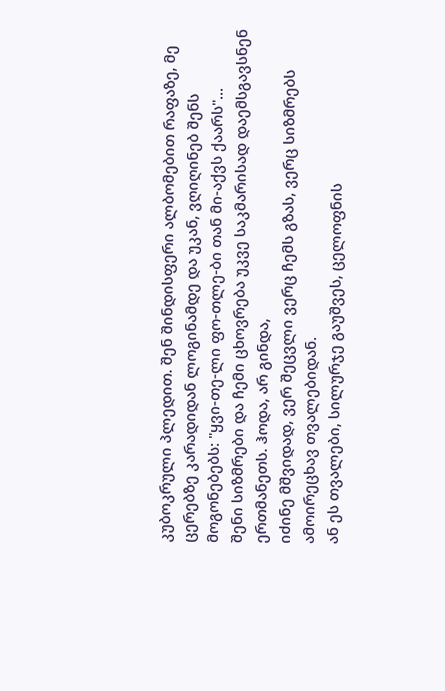კუბოკრული პლედით. შენ შინდისფერი ალბომებით რაფაზე, მე ცერებზე კარადიდან ლოგინამდე და უკან, ვღიღინებ შენს მოგონებებს: "ყვი-თე-ლი ფო-თლე-ბი თან მი-აქვს ქაარს"...
შენი სიზმრები და ჩემი ცხოვრება უკვე საკმარისად დაემსგავსნენ ერთმანეთს. ჰოდა, არ გინდა,
იძინე მშვიდად, ვერ შეცვლი ვერც ჩემს გზას, ვერც სიზმრებს ამოირეცხავ თვალებიდან.
ან ეს თვალები, სილურჯე გაუშვეს, ცელოფნის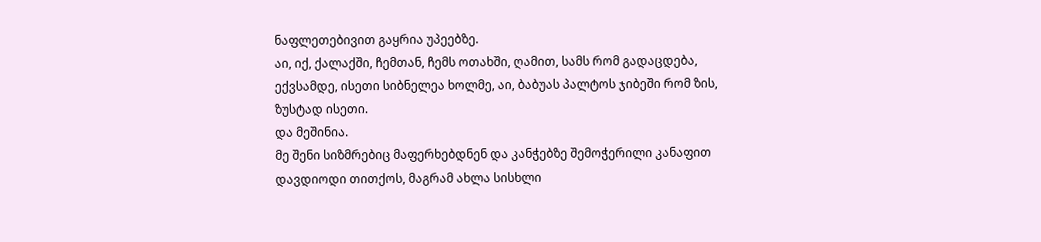ნაფლეთებივით გაყრია უპეებზე.
აი, იქ, ქალაქში, ჩემთან, ჩემს ოთახში, ღამით, სამს რომ გადაცდება, ექვსამდე, ისეთი სიბნელეა ხოლმე, აი, ბაბუას პალტოს ჯიბეში რომ ზის, ზუსტად ისეთი.
და მეშინია.
მე შენი სიზმრებიც მაფერხებდნენ და კანჭებზე შემოჭერილი კანაფით დავდიოდი თითქოს, მაგრამ ახლა სისხლი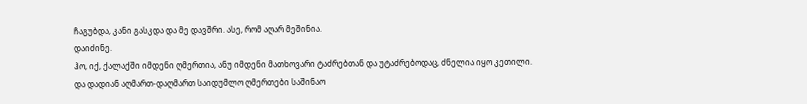ჩაგუბდა, კანი გასკდა და მე დავშრი. ასე, რომ აღარ მეშინია.
დაიძინე.
ჰო, იქ, ქალაქში იმდენი ღმერთია, ანუ იმდენი მათხოვარი ტაძრებთან და უტაძრებოდაც, ძნელია იყო კეთილი.
და დადიან აღმართ-დაღმართ საიდუმლო ღმერთები საშინაო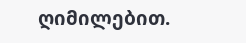ღიმილებით.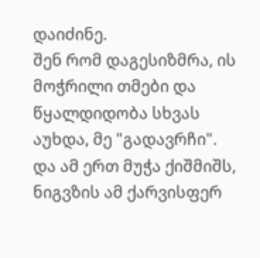დაიძინე.
შენ რომ დაგესიზმრა, ის მოჭრილი თმები და წყალდიდობა სხვას აუხდა, მე "გადავრჩი".
და ამ ერთ მუჭა ქიშმიშს, ნიგვზის ამ ქარვისფერ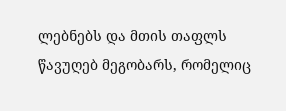ლებნებს და მთის თაფლს წავუღებ მეგობარს, რომელიც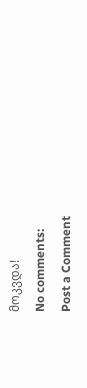მოკვდა!
No comments:
Post a Comment